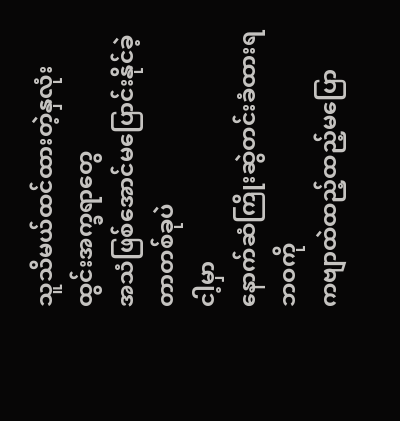သူသိမယ်ထင်ထားတဲ့နှလုံးထွင်းအက္ခရာတွေ
အသံဖြစ်အောင်မပြောင်းနိုင်ခဲ့တာတစ်ခုပဲ
ငါ့မှာ
နောက်ဆံကြိုးဆွဲတင်းခံထားရ
ဘဝကို
ကဗျာထဲထည့်ထည့်မပြော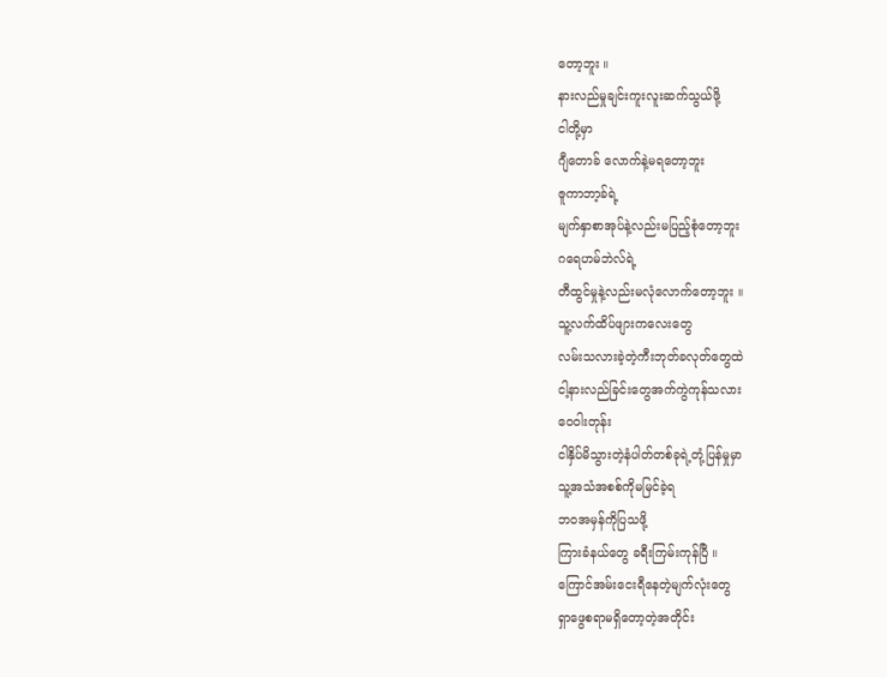တော့ဘူး ။
နားလည်မှုချင်းကူးလူးဆက်သွယ်ဖို့
ငါတို့မှာ
ဂျီတောခ် လောက်နဲ့မရတော့ဘူး
ဇူကာဘာ့ခ်ရဲ့
မျက်နှာစာအုပ်နဲ့လည်းမပြည့်စုံတော့ဘူး
ဂရေဟမ်ဘဲလ်ရဲ့
တီထွင်မှုနဲ့လည်းမလုံလောက်တော့ဘူး ။
သူ့လက်ထိပ်ဖျားကလေးတွေ
လမ်းသလားခဲ့တဲ့ကီးဘုတ်ခလုတ်တွေထဲ
ငါ့နားလည်ခြင်းတွေအက်ကွဲကုန်သလား
ဝေဝါးတုန်း
ငါနှိပ်မိသွားတဲ့နံပါတ်တစ်ခုရဲ့တုံ့ပြန်မှုမှာ
သူ့အသံအစစ်ကိုမမြင်ခဲ့ရ
ဘဝအမှန်ကိုပြသဖို့
ကြားခံနယ်တွေ ခရီးကြမ်းကုန်ပြီ ။
ကြောင်အမ်းငေးရီနေတဲ့မျက်လုံးတွေ
ရှာဖွေစရာမရှိတော့တဲ့အတိုင်း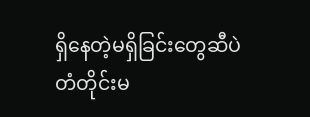ရှိနေတဲ့မရှိခြင်းတွေဆီပဲ
တံတိုင်းမ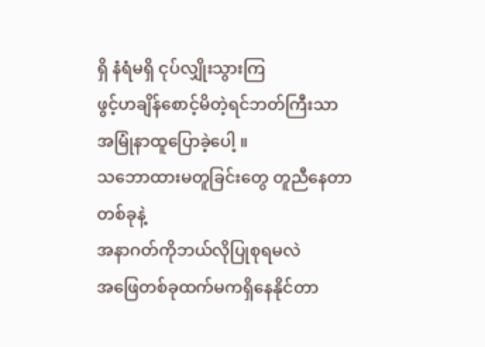ရှိ နံရံမရှိ ငုပ်လျှိုးသွားကြ
ဖွင့်ဟချိန်စောင့်မိတဲ့ရင်ဘတ်ကြီးသာ
အမြုံနာထူပြောခဲ့ပေါ့ ။
သဘောထားမတူခြင်းတွေ တူညီနေတာတစ်ခုနဲ့
အနာဂတ်ကိုဘယ်လိုပြုစုရမလဲ
အဖြေတစ်ခုထက်မကရှိနေနိုင်တာ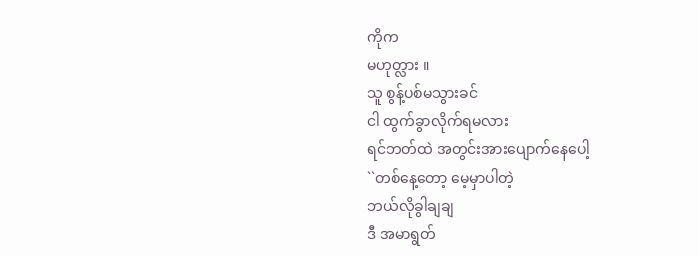ကိုက
မဟုတ္လား ။
သူ စွန့်ပစ်မသွားခင်
ငါ ထွက်ခွာလိုက်ရမလား
ရင်ဘတ်ထဲ အတွင်းအားပျောက်နေပေါ့
``တစ်နေ့တော့ မေ့မှာပါတဲ့
ဘယ်လိုခွါချချ
ဒီ အမာရွတ်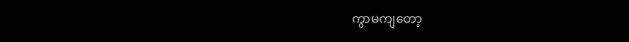ကွာမကျတော့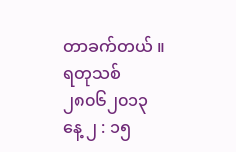တာခက်တယ် ။
ရတုသစ်
၂၈၀၆၂၀၁၃
နေ့ ၂ : ၁၅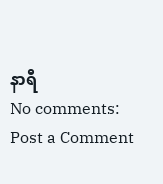နာရီ
No comments:
Post a Comment